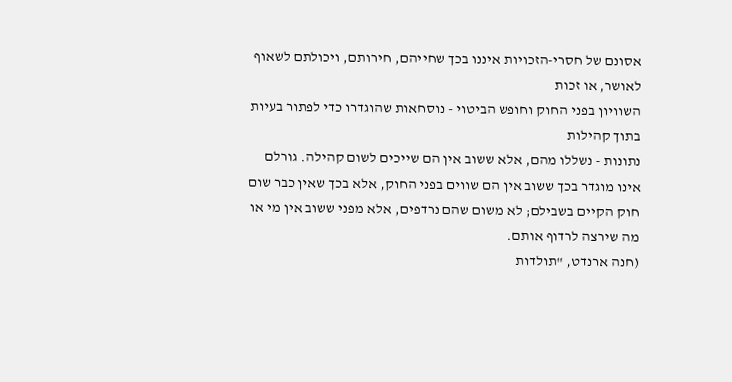אסונם של חסרי-הזכויות איננו בכך שחייהם, חירותם, ויכולתם לשאוף לאושר, או זכות
השוויון בפני החוק וחופש הביטוי - נוסחאות שהוגדרו כדי לפתור בעיות בתוך קהילות
נתונות - נשללו מהם, אלא ששוב אין הם שייכים לשום קהילה. גורלם אינו מוגדר בכך ששוב אין הם שווים בפני החוק, אלא בכך שאין כבר שום חוק הקיים בשבילם; לא משום שהם נרדפים, אלא מפני ששוב אין מי או מה שירצה לרדוף אותם.
(חנה ארנדט, "תולדות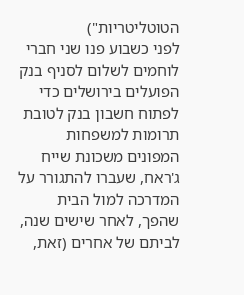הטוטליטריות")
לפני כשבוע פנו שני חברי לוחמים לשלום לסניף בנק הפועלים בירושלים כדי לפתוח חשבון בנק לטובת תרומות למשפחות המפונים משכונת שייח ג'ראח, שעברו להתגורר על המדרכה למול הבית שהפך, לאחר שישים שנה, לביתם של אחרים (זאת,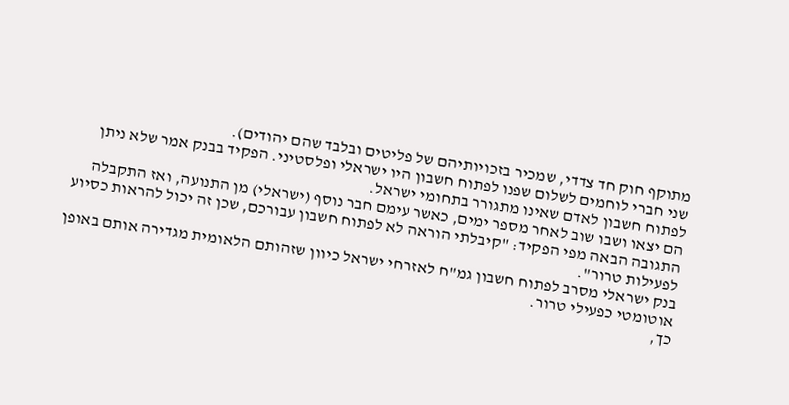מתוקף חוק חד צדדי, שמכיר בזכויותיהם של פליטים ובלבד שהם יהודים).
שני חברי לוחמים לשלום שפנו לפתוח חשבון היו ישראלי ופלסטיני. הפקיד בבנק אמר שלא ניתן לפתוח חשבון לאדם שאינו מתגורר בתחומי ישראל.
הם יצאו ושבו שוב לאחר מספר ימים, כאשר עימם חבר נוסף (ישראלי) מן התנועה, ואז התקבלה התגובה הבאה מפי הפקיד: "קיבלתי הוראה לא לפתוח חשבון עבורכם, שכן זה יכול להראות כסיוע לפעילות טרור".
בנק ישראלי מסרב לפתוח חשבון גמ"ח לאזרחי ישראל כיוון שזהותם הלאומית מגדירה אותם באופן אוטומטי כפעילי טרור.
כך,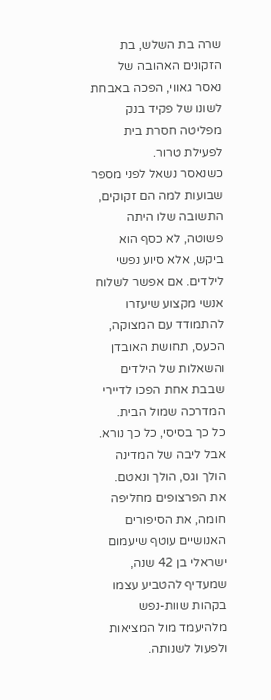שרה בת השלש, בת הזקונים האהובה של נאסר גאווי, הפכה באבחת לשונו של פקיד בנק מפליטה חסרת בית לפעילת טרור.
כשנאסר נשאל לפני מספר שבועות למה הם זקוקים, התשובה שלו היתה פשוטה, לא כסף הוא ביקש, אלא סיוע נפשי לילדים. אם אפשר לשלוח אנשי מקצוע שיעזרו להתמודד עם המצוקה, הכעס, תחושת האובדן והשאלות של הילדים שבבת אחת הפכו לדיירי המדרכה שמול הבית.
כל כך בסיסי, כל כך נורא.
אבל ליבה של המדינה הולך וגס, הולך ונאטם.
את הפרצופים מחליפה חומה, את הסיפורים האנושיים עוטף שיעמום ישראלי בן 42 שנה, שמעדיף להטביע עצמו בקהות שוות-נפש מלהיעמד מול המציאות ולפעול לשנותה.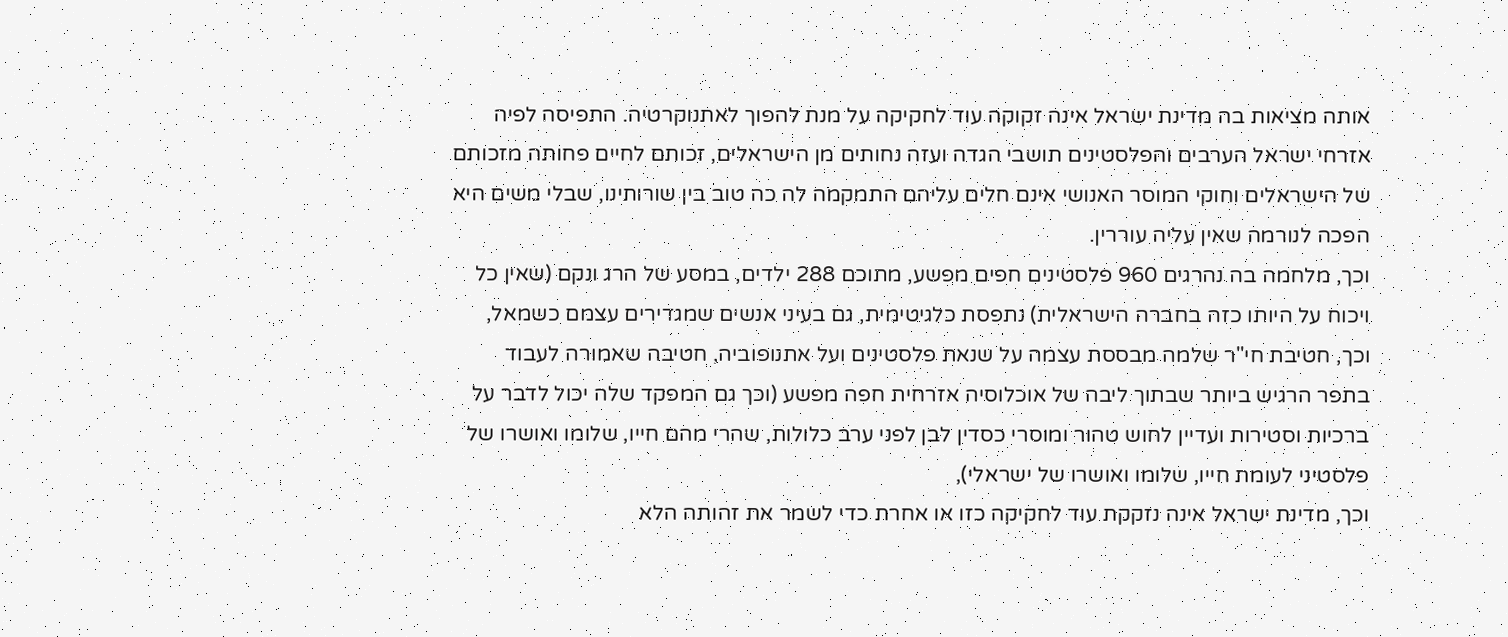אותה מציאות בה מדינת ישראל אינה זקוקה עוד לחקיקה על מנת להפוך לאתנוקרטיה. התפיסה לפיה אזרחי ישראל הערבים והפלסטינים תושבי הגדה ועזה נחותים מן הישראלים, זכותם לחיים פחותה מזכותם של הישראלים וחוקי המוסר האנושי אינם חלים עליהם התמקמה לה כה טוב בין שורותינו, שבלי משים היא הפכה לנורמה שאין עליה עוררין.
וכך, מלחמה בה נהרגים 960 פלסטינים חפים מפשע, מתוכם 288 ילדים, במסע של הרג ונקם (שאין כל ויכוח על היותו כזה בחברה הישראלית) נתפסת כלגיטימית, גם בעיני אנשים שמגדירים עצמם כשמאל,
וכך, חטיבת חי"ר שלמה מבססת עצמה על שנאת פלסטינים ועל אתנופוביה, חטיבה שאמורה לעבוד בתפר הרגיש ביותר שבתוך ליבה של אוכלוסיה אזרחית חפה מפשע (וכך גם המפקד שלה יכול לדבר על ברכיות וסטירות ועדיין לחוש טהור ומוסרי כסדין לבן לפני ערב כלולות, שהרי מהם חייו, שלומו ואושרו של פלסטיני לעומת חייו, שלומו ואושרו של ישראלי),
וכך, מדינת ישראל אינה נזקקת עוד לחקיקה כזו או אחרת כדי לשמר את זהותה הלא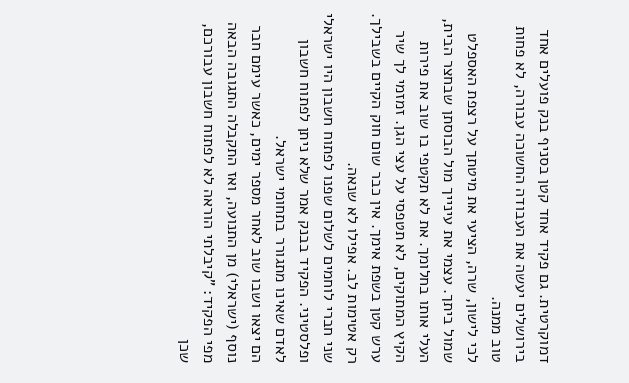דמוקרטית. גם פקיד אחד קטן בסניף בנק פועלים אחד בירושלים יעשה את העבודה החשוכה עבורה, לא פחות טוב ממנה.
לכי לישון, שרה, הציעי את מיטתך על רצפת האספלט שמול ביתך. עצמי את עינייך מול הבוסתן שבחצר הבית, העלי אותו בחלומך. את לא תקטפי בו שוב את פירות הקיץ המתוקים, לא תטפסי על עצי הגן. זמזמי לך שיר ערש קטן בשפת אימך. אין כבר שום חוק הקיים בשבילך. רק אטימות לב. אפילו לא שנאה.
שני חברי לוחמים לשלום שפנו לפתוח חשבון היו ישראלי ופלסטיני. הפקיד בבנק אמר שלא ניתן לפתוח חשבון לאדם שאינו מתגורר בתחומי ישראל.
הם יצאו ושבו שוב לאחר מספר ימים, כאשר עימם חבר נוסף (ישראלי) מן התנועה, ואז התקבלה התגובה הבאה מפי הפקיד: "קיבלתי הוראה לא לפתוח חשבון עבורכם, שכן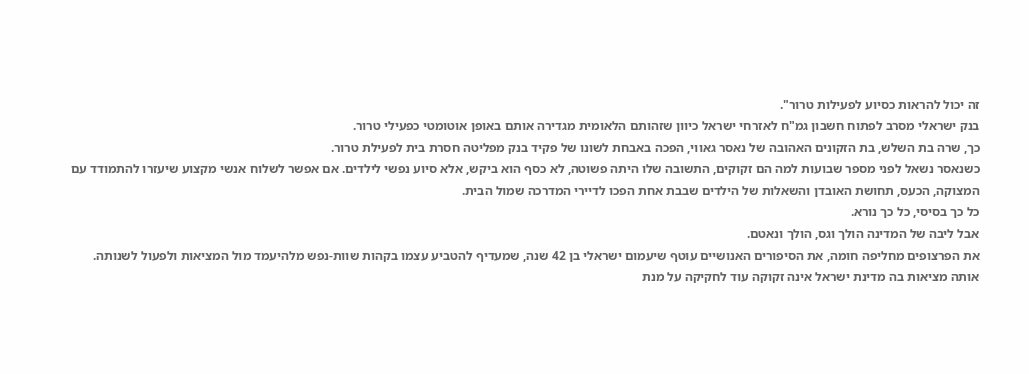זה יכול להראות כסיוע לפעילות טרור".
בנק ישראלי מסרב לפתוח חשבון גמ"ח לאזרחי ישראל כיוון שזהותם הלאומית מגדירה אותם באופן אוטומטי כפעילי טרור.
כך, שרה בת השלש, בת הזקונים האהובה של נאסר גאווי, הפכה באבחת לשונו של פקיד בנק מפליטה חסרת בית לפעילת טרור.
כשנאסר נשאל לפני מספר שבועות למה הם זקוקים, התשובה שלו היתה פשוטה, לא כסף הוא ביקש, אלא סיוע נפשי לילדים. אם אפשר לשלוח אנשי מקצוע שיעזרו להתמודד עם המצוקה, הכעס, תחושת האובדן והשאלות של הילדים שבבת אחת הפכו לדיירי המדרכה שמול הבית.
כל כך בסיסי, כל כך נורא.
אבל ליבה של המדינה הולך וגס, הולך ונאטם.
את הפרצופים מחליפה חומה, את הסיפורים האנושיים עוטף שיעמום ישראלי בן 42 שנה, שמעדיף להטביע עצמו בקהות שוות-נפש מלהיעמד מול המציאות ולפעול לשנותה.
אותה מציאות בה מדינת ישראל אינה זקוקה עוד לחקיקה על מנת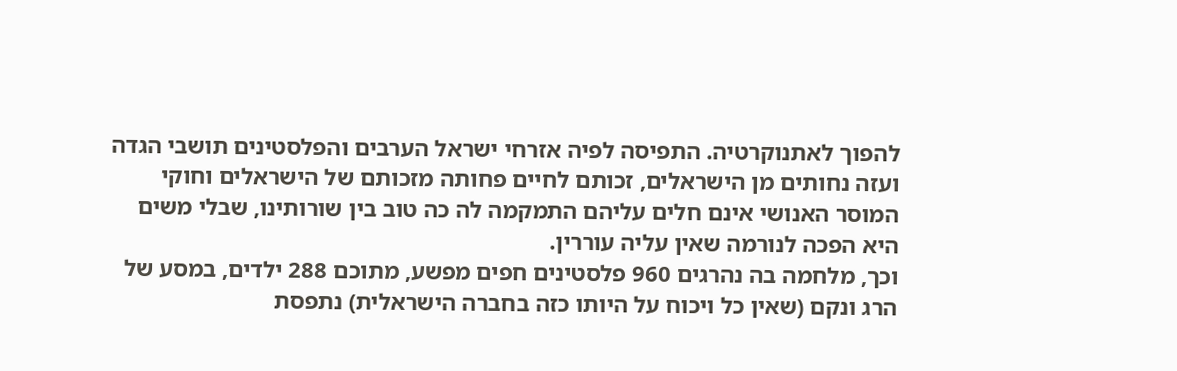להפוך לאתנוקרטיה. התפיסה לפיה אזרחי ישראל הערבים והפלסטינים תושבי הגדה ועזה נחותים מן הישראלים, זכותם לחיים פחותה מזכותם של הישראלים וחוקי המוסר האנושי אינם חלים עליהם התמקמה לה כה טוב בין שורותינו, שבלי משים היא הפכה לנורמה שאין עליה עוררין.
וכך, מלחמה בה נהרגים 960 פלסטינים חפים מפשע, מתוכם 288 ילדים, במסע של הרג ונקם (שאין כל ויכוח על היותו כזה בחברה הישראלית) נתפסת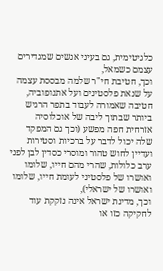כלגיטימית, גם בעיני אנשים שמגדירים עצמם כשמאל,
וכך, חטיבת חי"ר שלמה מבססת עצמה על שנאת פלסטינים ועל אתנופוביה, חטיבה שאמורה לעבוד בתפר הרגיש ביותר שבתוך ליבה של אוכלוסיה אזרחית חפה מפשע (וכך גם המפקד שלה יכול לדבר על ברכיות וסטירות ועדיין לחוש טהור ומוסרי כסדין לבן לפני ערב כלולות, שהרי מהם חייו, שלומו ואושרו של פלסטיני לעומת חייו, שלומו ואושרו של ישראלי),
וכך, מדינת ישראל אינה נזקקת עוד לחקיקה כזו או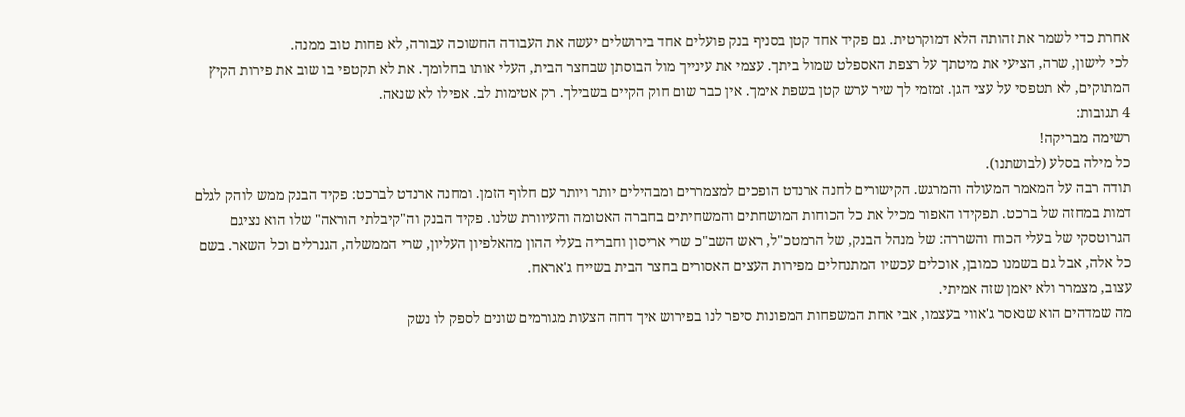אחרת כדי לשמר את זהותה הלא דמוקרטית. גם פקיד אחד קטן בסניף בנק פועלים אחד בירושלים יעשה את העבודה החשוכה עבורה, לא פחות טוב ממנה.
לכי לישון, שרה, הציעי את מיטתך על רצפת האספלט שמול ביתך. עצמי את עינייך מול הבוסתן שבחצר הבית, העלי אותו בחלומך. את לא תקטפי בו שוב את פירות הקיץ המתוקים, לא תטפסי על עצי הגן. זמזמי לך שיר ערש קטן בשפת אימך. אין כבר שום חוק הקיים בשבילך. רק אטימות לב. אפילו לא שנאה.
4 תגובות:
רשימה מבריקה!
כל מילה בסלע (לבושתנו).
תודה רבה על המאמר המעולה והמרגש. הקישורים לחנה ארנדט הופכים למצמררים ומבהילים יותר ויותר עם חלוף הזמן. ומחנה ארנדט לברכט: פקיד הבנק ממש לוהק לגלם דמות במחזה של ברכט. תפקידו האפור מכיל את כל הכוחות המושחתים והמשחיתים בחברה האטומה והעיוורת שלנו. פקיד הבנק וה"קיבלתי הוראה" שלו הוא נציגם הגרוטסקי של בעלי הכוח והשררה: של מנהל הבנק, של הרמטכ"ל, ראש השב"כ שרי אריסון וחבריה בעלי ההון מהאלפיון העליון, שרי הממשלה, הגנרלים וכל השאר. בשם כל אלה, אבל גם בשמנו כמובן, אוכלים עכשיו המתנחלים מפירות העצים האסורים בחצר הבית בשייח ג'אראח.
עצוב, מצמרר ולא יאמן שזה אמיתי.
מה שמדהים הוא שנאסר ג'אווי בעצמו, אבי אחת המשפחות המפונות סיפר לנו בפירוש איך דחה הצעות מגורמים שונים לספק לו נשק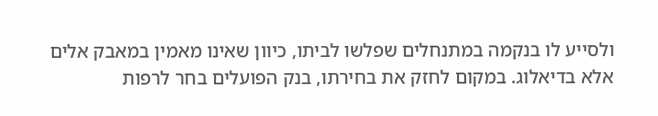ולסייע לו בנקמה במתנחלים שפלשו לביתו, כיוון שאינו מאמין במאבק אלים אלא בדיאלוג. במקום לחזק את בחירתו, בנק הפועלים בחר לרפות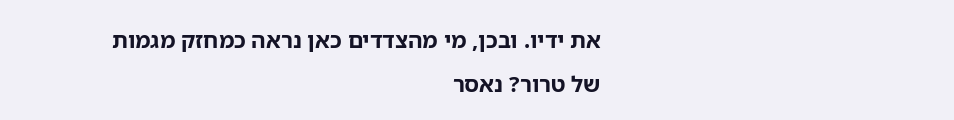את ידיו. ובכן, מי מהצדדים כאן נראה כמחזק מגמות של טרור? נאסר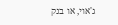ג'אוי, או בנק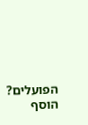הפועלים?
הוסף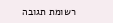רשומת תגובה